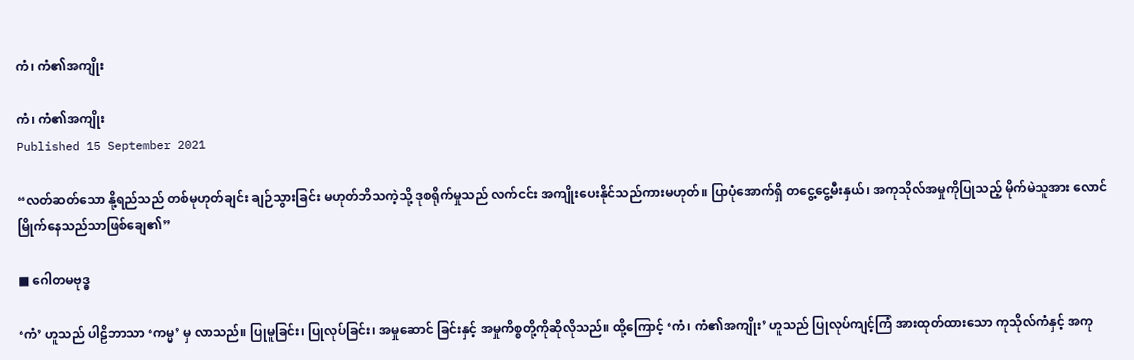ကံ၊ ကံ၏အကျိုး

ကံ၊ ကံ၏အကျိုး
Published 15 September 2021

“လတ်ဆတ်သော နို့ရည်သည် တစ်မုဟုတ်ချင်း ချဉ်သွားခြင်း မဟုတ်ဘိသကဲ့သို့ ဒုစရိုက်မှုသည် လက်ငင်း အကျိုးပေးနိုင်သည်ကားမဟုတ်။ ပြာပုံအောက်ရှိ တငွေ့ငွေ့မီးနှယ်၊ အကုသိုလ်အမှုကိုပြုသည့် မိုက်မဲသူအား လောင်မြိုက်နေသည်သာဖြစ်ချေ၏”

■ ဂေါတမဗုဒ္ဓ

‘ကံ’ ဟူသည် ပါဠိဘာသာ ‘ကမ္မ’ မှ လာသည်။ ပြုမူခြင်း၊ ပြုလုပ်ခြင်း၊ အမှုဆောင် ခြင်းနှင့် အမှုကိစ္စတို့ကိုဆိုလိုသည်။ ထို့ကြောင့် ‘ကံ၊ ကံ၏အကျိုး’ ဟူသည် ပြုလုပ်ကျင့်ကြံ အားထုတ်ထားသော ကုသိုလ်ကံနှင့် အကု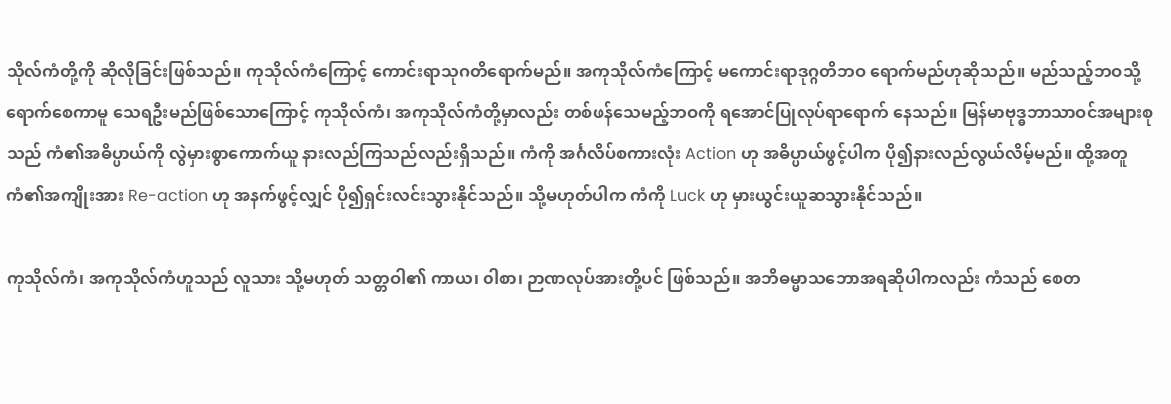သိုလ်ကံတို့ကို ဆိုလိုခြင်းဖြစ်သည်။ ကုသိုလ်ကံကြောင့် ကောင်းရာသုဂတိရောက်မည်။ အကုသိုလ်ကံကြောင့် မကောင်းရာဒုဂ္ဂတိဘဝ ရောက်မည်ဟုဆိုသည်။ မည်သည့်ဘဝသို့ ရောက်စေကာမူ သေရဦးမည်ဖြစ်သောကြောင့် ကုသိုလ်ကံ၊ အကုသိုလ်ကံတို့မှာလည်း တစ်ဖန်သေမည့်ဘဝကို ရအောင်ပြုလုပ်ရာရောက် နေသည်။ မြန်မာဗုဒ္ဓဘာသာဝင်အများစုသည် ကံ၏အဓိပ္ပာယ်ကို လွဲမှားစွာကောက်ယူ နားလည်ကြသည်လည်းရှိသည်။ ကံကို အင်္ဂလိပ်စကားလုံး Action ဟု အဓိပ္ပာယ်ဖွင့်ပါက ပို၍နားလည်လွယ်လိမ့်မည်။ ထို့အတူ ကံ၏အကျိုးအား Re-action ဟု အနက်ဖွင့်လျှင် ပို၍ရှင်းလင်းသွားနိုင်သည်။ သို့မဟုတ်ပါက ကံကို Luck ဟု မှားယွင်းယူဆသွားနိုင်သည်။

ကုသိုလ်ကံ၊ အကုသိုလ်ကံဟူသည် လူသား သို့မဟုတ် သတ္တဝါ၏ ကာယ၊ ၀ါစာ၊ ဉာဏလုပ်အားတို့ပင် ဖြစ်သည်။ အဘိဓမ္မာသဘောအရဆိုပါကလည်း ကံသည် စေတ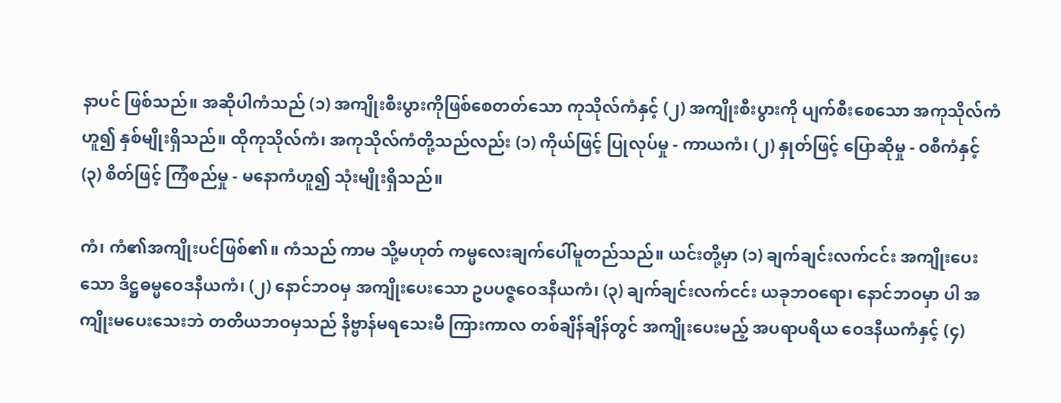နာပင် ဖြစ်သည်။ အဆိုပါကံသည် (၁) အကျိုးစီးပွားကိုဖြစ်စေတတ်သော ကုသိုလ်ကံနှင့် (၂) အကျိုးစီးပွားကို ပျက်စီးစေသော အကုသိုလ်ကံဟူ၍ နှစ်မျိုးရှိသည်။ ထိုကုသိုလ်ကံ၊ အကုသိုလ်ကံတို့သည်လည်း (၁) ကိုယ်ဖြင့် ပြုလုပ်မှု - ကာယကံ၊ (၂) နှုတ်ဖြင့် ပြောဆိုမှု - ဝစီကံနှင့် (၃) စိတ်ဖြင့် ကြံစည်မှု - မနောကံဟူ၍ သုံးမျိုးရှိသည်။

ကံ၊ ကံ၏အကျိုးပင်ဖြစ်၏။ ကံသည် ကာမ သို့မဟုတ် ကမ္မလေးချက်ပေါ်မူတည်သည်။ ယင်းတို့မှာ (၁) ချက်ချင်းလက်ငင်း အကျိုးပေးသော ဒိဋ္ဌဓမ္မဝေဒနီယကံ၊ (၂) နောင်ဘဝမှ အကျိုးပေးသော ဥပပဇ္ဇဝေဒနီယကံ၊ (၃) ချက်ချင်းလက်ငင်း ယခုဘဝရော၊ နောင်ဘဝမှာ ပါ အကျိုးမပေးသေးဘဲ တတိယဘဝမှသည် နိဗ္ဗာန်မရသေးမီ ကြားကာလ တစ်ချိန်ချိန်တွင် အကျိုးပေးမည့် အပရာပရိယ ဝေဒနီယကံနှင့် (၄)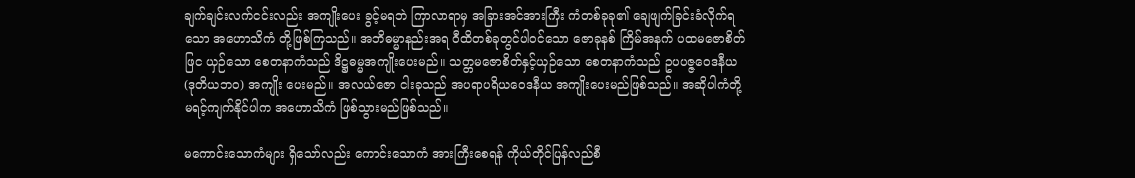ချက်ချင်းလက်ငင်းလည်း အကျိုးပေး ခွင့်မရဘဲ ကြာလာရာမှ အခြားအင်အားကြီး ကံတစ်ခုခု၏ ချေဖျက်ခြင်းခံလိုက်ရသော အဟောသိကံ တို့ဖြစ်ကြသည်။ အဘိဓမ္မာနည်းအရ ဝီထိတစ်ခုတွင်ပါဝင်သော ဇောခုနစ် ကြိမ်အနက် ပထမဇောစိတ်ဖြင ယှဉ်သော စေတနာကံသည် ဒိဋ္ဌဓမ္မအကျိုးပေးမည်။ သတ္တမဇောစိတ်နှင့်ယှဉ်သော စေတနာကံသည် ဥပပဇ္ဇဝေဒနီယ (ဒုတိယဘဝ) အကျိုး ပေးမည်။ အလယ်ဇော ငါးခုသည် အပရာပရိယဝေဒနီယ အကျိုးပေးမည်ဖြစ်သည်။ အဆိုပါကံတို့ မရင့်ကျက်နိုင်ပါက အဟောသိကံ ဖြစ်သွားမည်ဖြစ်သည်။

မကောင်းသောကံများ ရှိသော်လည်း ကောင်းသောကံ အားကြီးစေရန် ကိုယ်တိုင်ပြန်လည်စီ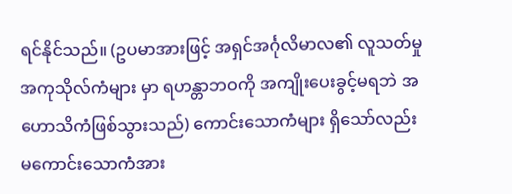ရင်နိုင်သည်။ (ဥပမာအားဖြင့် အရှင်အင်္ဂုလိမာလ၏ လူသတ်မှုအကုသိုလ်ကံများ မှာ ရဟန္တာဘဝကို အကျိုးပေးခွင့်မရဘဲ အဟောသိကံဖြစ်သွားသည်) ကောင်းသောကံများ ရှိသော်လည်း မကောင်းသောကံအား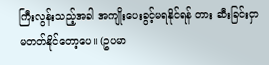ကြီးလွန်းသည့်အခါ အကျိုးပေးခွင့်မရနိုင်ရန် တား ဆီးခြင်းငှာ မတတ်နိုင်တော့ပေ။ (ဥပမာ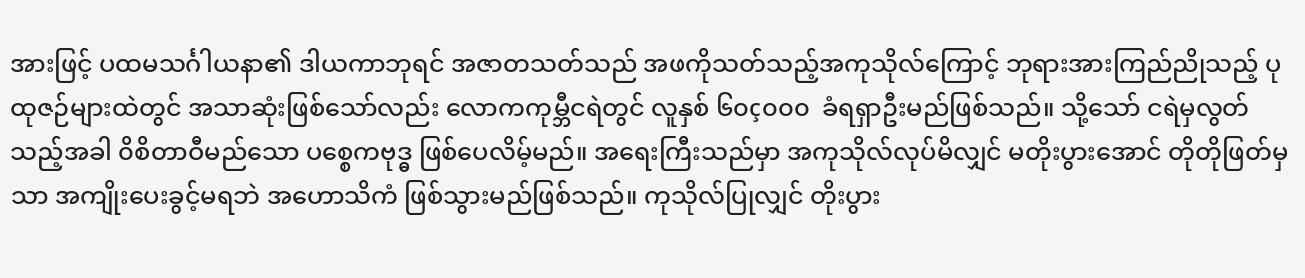အားဖြင့် ပထမသင်္ဂါယနာ၏ ဒါယကာဘုရင် အဇာတသတ်သည် အဖကိုသတ်သည့်အကုသိုလ်ကြောင့် ဘုရားအားကြည်ညိုသည့် ပုထုဇဉ်များထဲတွင် အသာဆုံးဖြစ်သော်လည်း လောကကုမ္ဘီငရဲတွင် လူနှစ် ၆၀ç၀၀၀  ခံရရှာဦးမည်ဖြစ်သည်။ သို့သော် ငရဲမှလွတ်သည့်အခါ ၀ိစိတာဝီမည်သော ပစ္စေကဗုဒ္ဓ ဖြစ်ပေလိမ့်မည်။ အရေးကြီးသည်မှာ အကုသိုလ်လုပ်မိလျှင် မတိုးပွားအောင် တိုတိုဖြတ်မှ သာ အကျိုးပေးခွင့်မရဘဲ အဟောသိကံ ဖြစ်သွားမည်ဖြစ်သည်။ ကုသိုလ်ပြုလျှင် တိုးပွား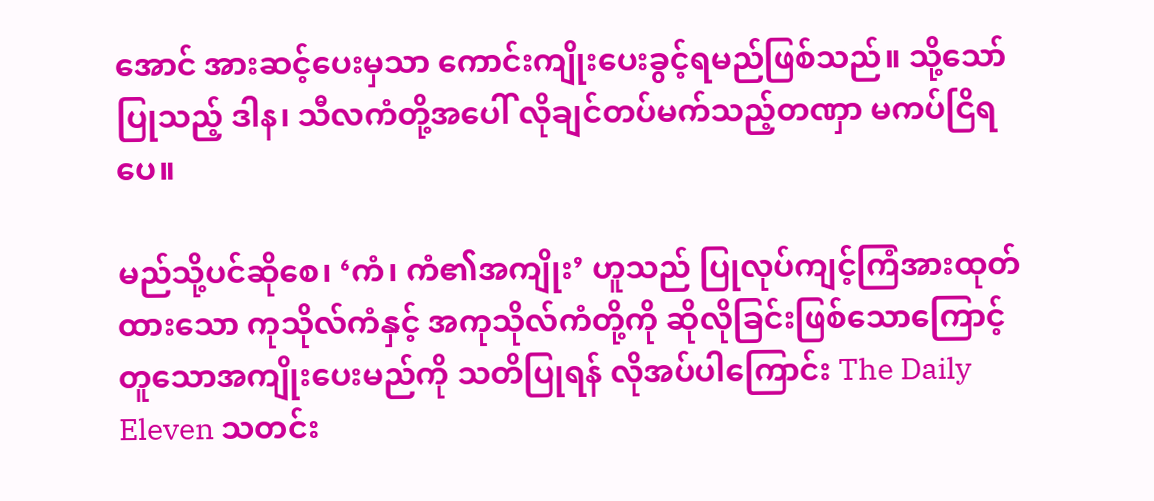အောင် အားဆင့်ပေးမှသာ ကောင်းကျိုးပေးခွင့်ရမည်ဖြစ်သည်။ သို့သော်ပြုသည့် ဒါန၊ သီလကံတို့အပေါ် လိုချင်တပ်မက်သည့်တဏှာ မကပ်ငြိရပေ။

မည်သို့ပင်ဆိုစေ၊ ‘ကံ၊ ကံ၏အကျိုး’ ဟူသည် ပြုလုပ်ကျင့်ကြံအားထုတ်ထားသော ကုသိုလ်ကံနှင့် အကုသိုလ်ကံတို့ကို ဆိုလိုခြင်းဖြစ်သောကြောင့် တူသောအကျိုးပေးမည်ကို သတိပြုရန် လိုအပ်ပါကြောင်း The Daily Eleven သတင်း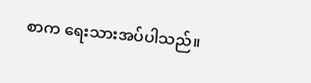စာက ရေးသားအပ်ပါသည်။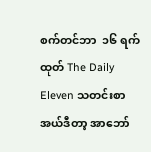စက်တင်ဘာ  ၁၆ ရက်ထုတ် The Daily Eleven သတင်းစာ အယ်ဒီတာ့ အာဘော်